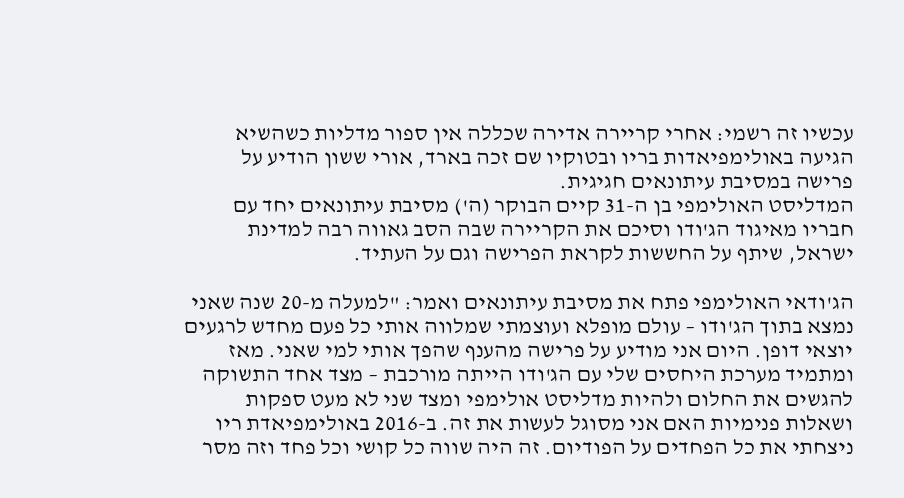עכשיו זה רשמי: אחרי קריירה אדירה שכללה אין ספור מדליות כשהשיא הגיעה באולימפיאדות בריו ובטוקיו שם זכה בארד, אורי ששון הודיע על פרישה במסיבת עיתונאים חגיגית.
המדליסט האולימפי בן ה-31 קיים הבוקר (ה') מסיבת עיתונאים יחד עם חבריו מאיגוד הג'ודו וסיכם את הקריירה שבה הסב גאווה רבה למדינת ישראל, שיתף על החששות לקראת הפרישה וגם על העתיד.

הג'ודאי האולימפי פתח את מסיבת עיתונאים ואמר: "למעלה מ-20 שנה שאני נמצא בתוך הג'ודו – עולם מופלא ועוצמתי שמלווה אותי כל פעם מחדש לרגעים יוצאי דופן. היום אני מודיע על פרישה מהענף שהפך אותי למי שאני. מאז ומתמיד מערכת היחסים שלי עם הג'ודו הייתה מורכבת – מצד אחד התשוקה להגשים את החלום ולהיות מדליסט אולימפי ומצד שני לא מעט ספקות ושאלות פנימיות האם אני מסוגל לעשות את זה. ב-2016 באולימפיאדת ריו ניצחתי את כל הפחדים על הפודיום. זה היה שווה כל קושי וכל פחד וזה מסר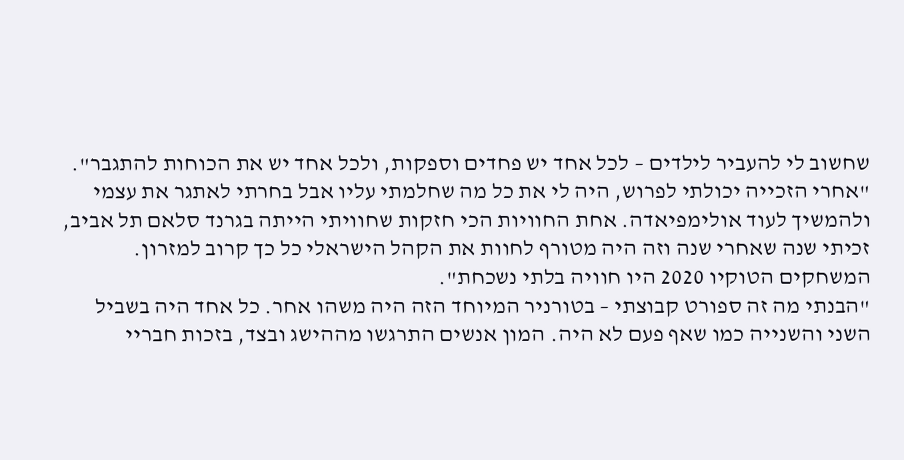שחשוב לי להעביר לילדים – לכל אחד יש פחדים וספקות, ולכל אחד יש את הכוחות להתגבר".
"אחרי הזכייה יכולתי לפרוש, היה לי את כל מה שחלמתי עליו אבל בחרתי לאתגר את עצמי ולהמשיך לעוד אולימפיאדה. אחת החוויות הכי חזקות שחוויתי הייתה בגרנד סלאם תל אביב, זכיתי שנה שאחרי שנה וזה היה מטורף לחוות את הקהל הישראלי כל כך קרוב למזרון. המשחקים הטוקיו 2020 היו חוויה בלתי נשכחת".
"הבנתי מה זה ספורט קבוצתי – בטורניר המיוחד הזה היה משהו אחר. כל אחד היה בשביל השני והשנייה כמו שאף פעם לא היה. המון אנשים התרגשו מההישג ובצד, בזכות חבריי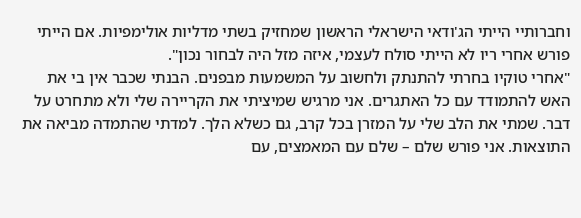וחברותיי הייתי הג'ודאי הישראלי הראשון שמחזיק בשתי מדליות אולימפיות. אם הייתי פורש אחרי ריו לא הייתי סולח לעצמי, איזה מזל היה לבחור נכון".
"אחרי טוקיו בחרתי להתנתק ולחשוב על המשמעות מבפנים. הבנתי שכבר אין בי את האש להתמודד עם כל האתגרים. אני מרגיש שמיציתי את הקריירה שלי ולא מתחרט על דבר. שמתי את הלב שלי על המזרן בכל קרב, גם כשלא הלך. למדתי שהתמדה מביאה את התוצאות. אני פורש שלם – שלם עם המאמצים, עם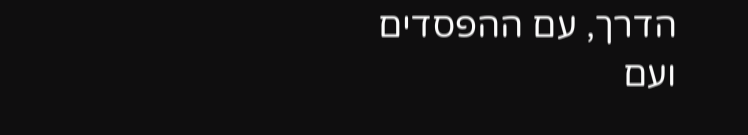הדרך, עם ההפסדים ועם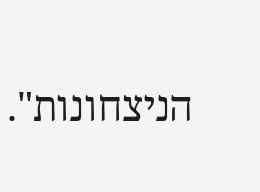הניצחונות".